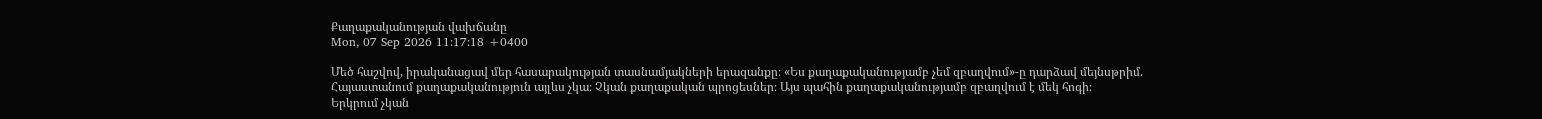Քաղաքականության վախճանը
Mon, 07 Sep 2026 11:17:18 +0400

Մեծ հաշվով, իրականացավ մեր հասարակության տասնամյակների երազանքը։ «Ես քաղաքականությամբ չեմ զբաղվում»-ը դարձավ մեյնսթրիմ. Հայաստանում քաղաքականություն այլևս չկա։ Չկան քաղաքական պրոցեսներ։ Այս պահին քաղաքականությամբ զբաղվում է մեկ հոգի։
Երկրում չկան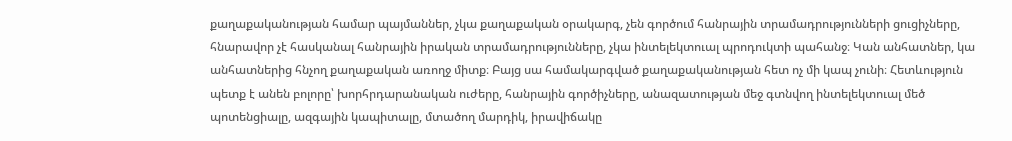քաղաքականության համար պայմաններ, չկա քաղաքական օրակարգ, չեն գործում հանրային տրամադրությունների ցուցիչները, հնարավոր չէ հասկանալ հանրային իրական տրամադրությունները, չկա ինտելեկտուալ պրոդուկտի պահանջ։ Կան անհատներ, կա անհատներից հնչող քաղաքական առողջ միտք։ Բայց սա համակարգված քաղաքականության հետ ոչ մի կապ չունի։ Հետևություն պետք է անեն բոլորը՝ խորհրդարանական ուժերը, հանրային գործիչները, անազատության մեջ գտնվող ինտելեկտուալ մեծ պոտենցիալը, ազգային կապիտալը, մտածող մարդիկ, իրավիճակը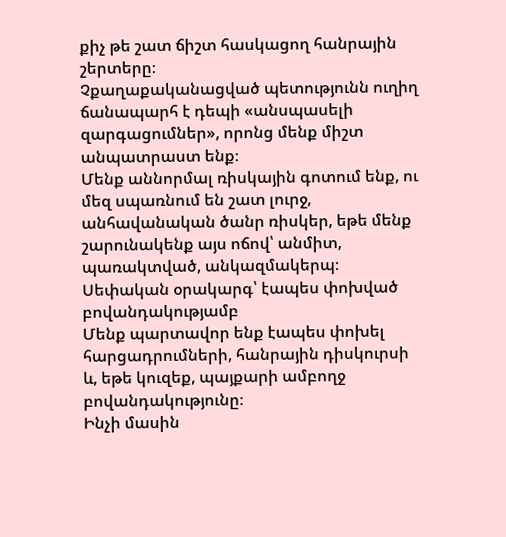քիչ թե շատ ճիշտ հասկացող հանրային շերտերը։
Չքաղաքականացված պետությունն ուղիղ ճանապարհ է դեպի «անսպասելի զարգացումներ», որոնց մենք միշտ անպատրաստ ենք։
Մենք աննորմալ ռիսկային գոտում ենք, ու մեզ սպառնում են շատ լուրջ, անհավանական ծանր ռիսկեր, եթե մենք շարունակենք այս ոճով՝ անմիտ, պառակտված, անկազմակերպ։
Սեփական օրակարգ՝ էապես փոխված բովանդակությամբ
Մենք պարտավոր ենք էապես փոխել հարցադրումների, հանրային դիսկուրսի և, եթե կուզեք, պայքարի ամբողջ բովանդակությունը։
Ինչի մասին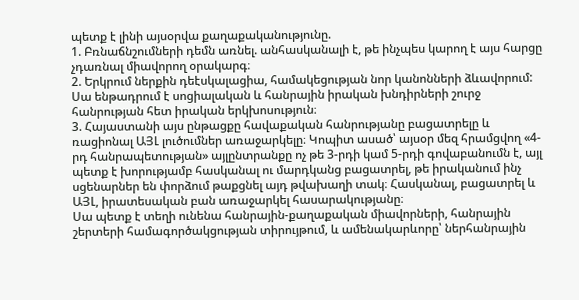պետք է լինի այսօրվա քաղաքականությունը.
1. Բռնաճնշումների դեմն առնել. անհասկանալի է, թե ինչպես կարող է այս հարցը չդառնալ միավորող օրակարգ։
2. Երկրում ներքին դեէսկալացիա, համակեցության նոր կանոնների ձևավորում: Սա ենթադրում է սոցիալական և հանրային իրական խնդիրների շուրջ հանրության հետ իրական երկխոսություն։
3. Հայաստանի այս ընթացքը հավաքական հանրությանը բացատրելը և ռացիոնալ ԱՅԼ լուծումներ առաջարկելը։ Կոպիտ ասած՝ այսօր մեզ հրամցվող «4-րդ հանրապետության» այլընտրանքը ոչ թե 3-րդի կամ 5-րդի գովաբանումն է, այլ պետք է խորությամբ հասկանալ ու մարդկանց բացատրել, թե իրականում ինչ սցենարներ են փորձում թաքցնել այդ թվախաղի տակ։ Հասկանալ, բացատրել և ԱՅԼ, իրատեսական բան առաջարկել հասարակությանը։
Սա պետք է տեղի ունենա հանրային-քաղաքական միավորների, հանրային շերտերի համագործակցության տիրույթում, և ամենակարևորը՝ ներհանրային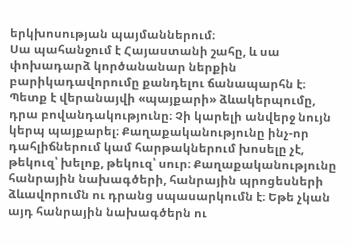երկխոսության պայմաններում։
Սա պահանջում է Հայաստանի շահը, և սա փոխադարձ կործանանար ներքին բարիկադավորումը քանդելու ճանապարհն է։ Պետք է վերանայվի «պայքարի» ձևակերպումը, դրա բովանդակությունը։ Չի կարելի անվերջ նույն կերպ պայքարել։ Քաղաքականությունը ինչ-որ դահլիճներում կամ հարթակներում խոսելը չէ, թեկուզ՝ խելոք, թեկուզ՝ սուր։ Քաղաքականությունը հանրային նախագծերի, հանրային պրոցեսների ձևավորումն ու դրանց սպասարկումն է։ Եթե չկան այդ հանրային նախագծերն ու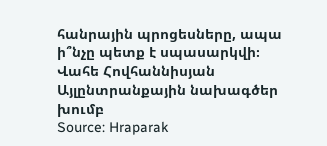հանրային պրոցեսները, ապա ի՞նչը պետք է սպասարկվի։
Վահե Հովհաննիսյան
Այլընտրանքային նախագծեր խումբ
Source: Hraparak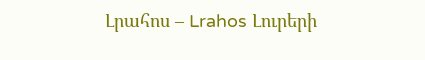Լրահոս – Lrahos Լուրերի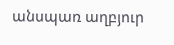անսպառ աղբյուր